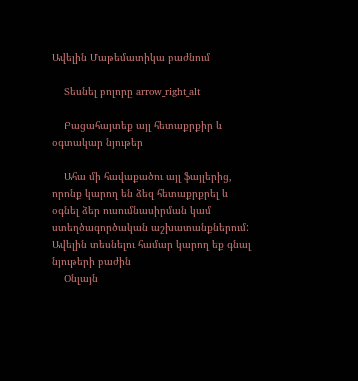Ավելին Մաթեմատիկա բաժնում

    Տեսնել բոլորը arrow_right_alt

    Բացահայտեք այլ հետաքրքիր և օգտակար նյութեր

    Ահա մի հավաքածու այլ ֆայլերից, որոնք կարող են ձեզ հետաքրքրել և օգնել ձեր ուսումնասիրման կամ ստեղծագործական աշխատանքներում: Ավելին տեսնելու համար կարող եք գնալ նյութերի բաժին
    Օնլայն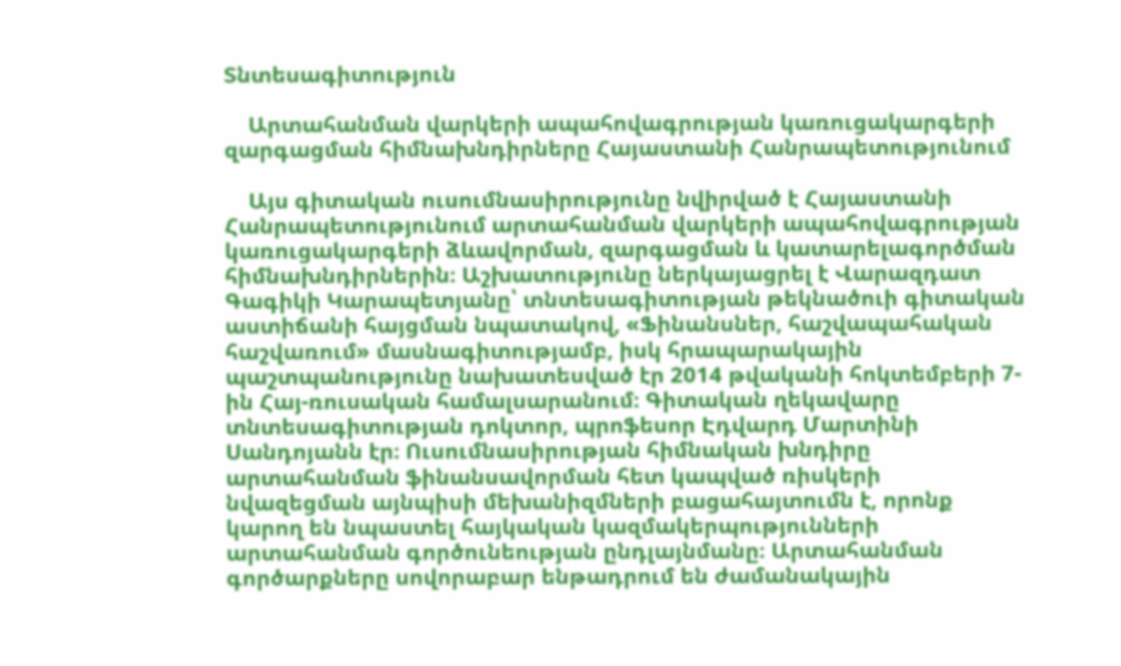Տնտեսագիտություն

    Արտահանման վարկերի ապահովագրության կառուցակարգերի զարգացման հիմնախնդիրները Հայաստանի Հանրապետությունում

    Այս գիտական ուսումնասիրությունը նվիրված է Հայաստանի Հանրապետությունում արտահանման վարկերի ապահովագրության կառուցակարգերի ձևավորման, զարգացման և կատարելագործման հիմնախնդիրներին։ Աշխատությունը ներկայացրել է Վարազդատ Գագիկի Կարապետյանը՝ տնտեսագիտության թեկնածուի գիտական աստիճանի հայցման նպատակով, «Ֆինանսներ, հաշվապահական հաշվառում» մասնագիտությամբ, իսկ հրապարակային պաշտպանությունը նախատեսված էր 2014 թվականի հոկտեմբերի 7-ին Հայ-ռուսական համալսարանում։ Գիտական ղեկավարը տնտեսագիտության դոկտոր, պրոֆեսոր Էդվարդ Մարտինի Սանդոյանն էր։ Ուսումնասիրության հիմնական խնդիրը արտահանման ֆինանսավորման հետ կապված ռիսկերի նվազեցման այնպիսի մեխանիզմների բացահայտումն է, որոնք կարող են նպաստել հայկական կազմակերպությունների արտահանման գործունեության ընդլայնմանը։ Արտահանման գործարքները սովորաբար ենթադրում են ժամանակային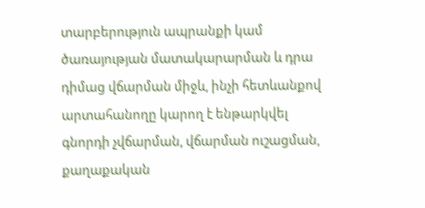տարբերություն ապրանքի կամ ծառայության մատակարարման և դրա դիմաց վճարման միջև, ինչի հետևանքով արտահանողը կարող է ենթարկվել գնորդի չվճարման, վճարման ուշացման, քաղաքական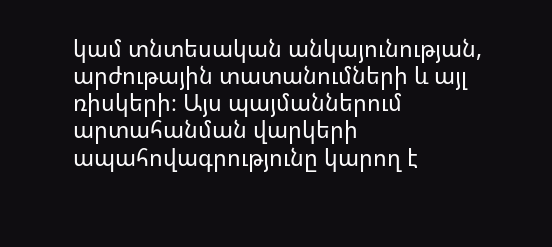կամ տնտեսական անկայունության, արժութային տատանումների և այլ ռիսկերի։ Այս պայմաններում արտահանման վարկերի ապահովագրությունը կարող է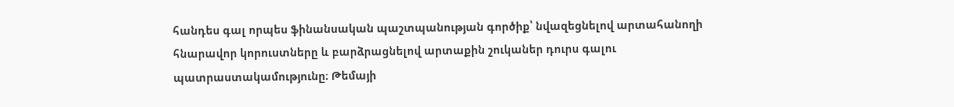հանդես գալ որպես ֆինանսական պաշտպանության գործիք՝ նվազեցնելով արտահանողի հնարավոր կորուստները և բարձրացնելով արտաքին շուկաներ դուրս գալու պատրաստակամությունը։ Թեմայի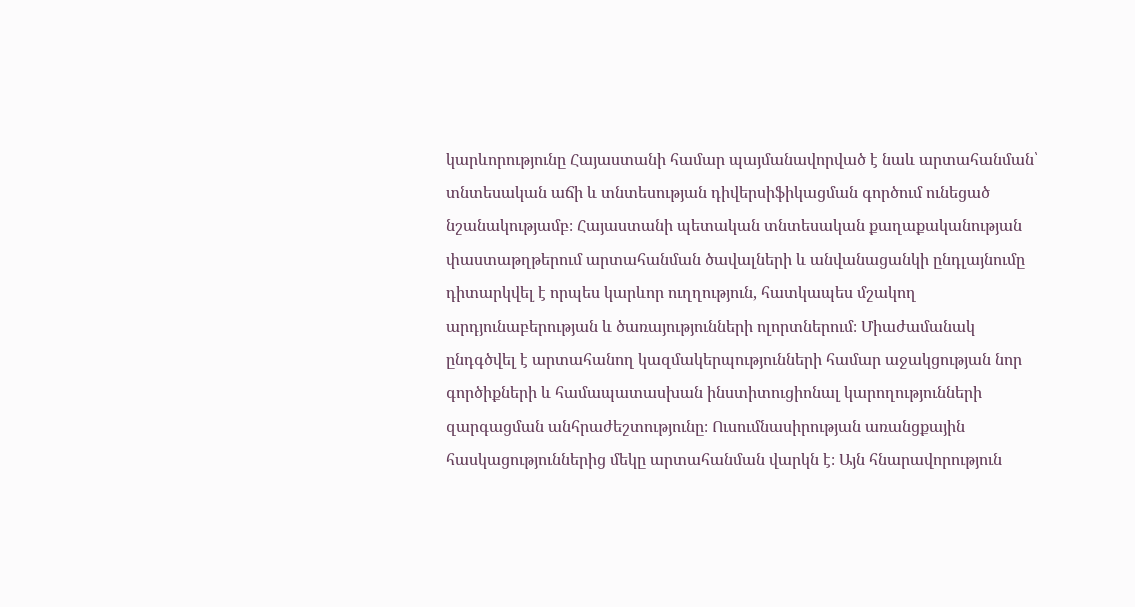կարևորությունը Հայաստանի համար պայմանավորված է նաև արտահանման՝ տնտեսական աճի և տնտեսության դիվերսիֆիկացման գործում ունեցած նշանակությամբ։ Հայաստանի պետական տնտեսական քաղաքականության փաստաթղթերում արտահանման ծավալների և անվանացանկի ընդլայնումը դիտարկվել է որպես կարևոր ուղղություն, հատկապես մշակող արդյունաբերության և ծառայությունների ոլորտներում։ Միաժամանակ ընդգծվել է արտահանող կազմակերպությունների համար աջակցության նոր գործիքների և համապատասխան ինստիտուցիոնալ կարողությունների զարգացման անհրաժեշտությունը։ Ուսումնասիրության առանցքային հասկացություններից մեկը արտահանման վարկն է։ Այն հնարավորություն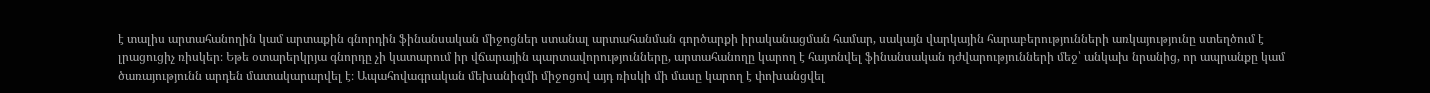է տալիս արտահանողին կամ արտաքին գնորդին ֆինանսական միջոցներ ստանալ արտահանման գործարքի իրականացման համար, սակայն վարկային հարաբերությունների առկայությունը ստեղծում է լրացուցիչ ռիսկեր։ Եթե օտարերկրյա գնորդը չի կատարում իր վճարային պարտավորությունները, արտահանողը կարող է հայտնվել ֆինանսական դժվարությունների մեջ՝ անկախ նրանից, որ ապրանքը կամ ծառայությունն արդեն մատակարարվել է։ Ապահովագրական մեխանիզմի միջոցով այդ ռիսկի մի մասը կարող է փոխանցվել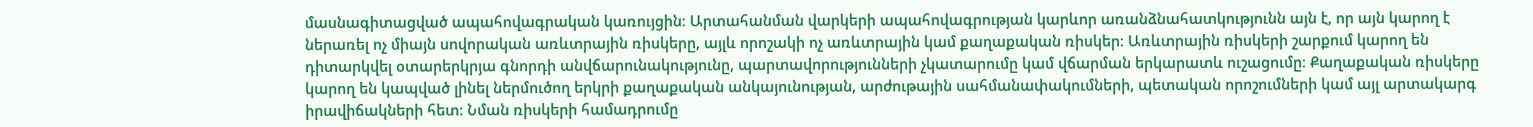մասնագիտացված ապահովագրական կառույցին։ Արտահանման վարկերի ապահովագրության կարևոր առանձնահատկությունն այն է, որ այն կարող է ներառել ոչ միայն սովորական առևտրային ռիսկերը, այլև որոշակի ոչ առևտրային կամ քաղաքական ռիսկեր։ Առևտրային ռիսկերի շարքում կարող են դիտարկվել օտարերկրյա գնորդի անվճարունակությունը, պարտավորությունների չկատարումը կամ վճարման երկարատև ուշացումը։ Քաղաքական ռիսկերը կարող են կապված լինել ներմուծող երկրի քաղաքական անկայունության, արժութային սահմանափակումների, պետական որոշումների կամ այլ արտակարգ իրավիճակների հետ։ Նման ռիսկերի համադրումը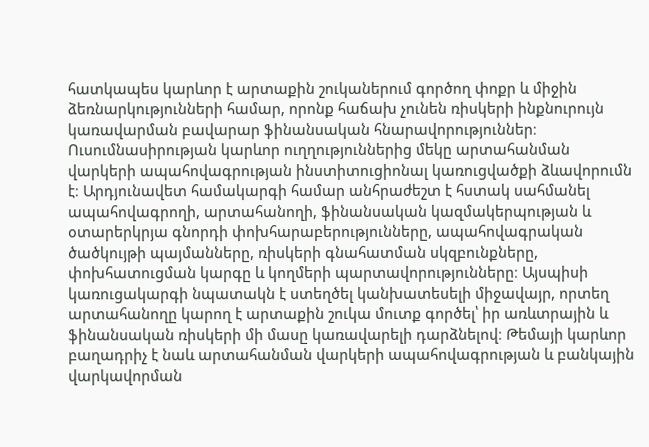հատկապես կարևոր է արտաքին շուկաներում գործող փոքր և միջին ձեռնարկությունների համար, որոնք հաճախ չունեն ռիսկերի ինքնուրույն կառավարման բավարար ֆինանսական հնարավորություններ։ Ուսումնասիրության կարևոր ուղղություններից մեկը արտահանման վարկերի ապահովագրության ինստիտուցիոնալ կառուցվածքի ձևավորումն է։ Արդյունավետ համակարգի համար անհրաժեշտ է հստակ սահմանել ապահովագրողի, արտահանողի, ֆինանսական կազմակերպության և օտարերկրյա գնորդի փոխհարաբերությունները, ապահովագրական ծածկույթի պայմանները, ռիսկերի գնահատման սկզբունքները, փոխհատուցման կարգը և կողմերի պարտավորությունները։ Այսպիսի կառուցակարգի նպատակն է ստեղծել կանխատեսելի միջավայր, որտեղ արտահանողը կարող է արտաքին շուկա մուտք գործել՝ իր առևտրային և ֆինանսական ռիսկերի մի մասը կառավարելի դարձնելով։ Թեմայի կարևոր բաղադրիչ է նաև արտահանման վարկերի ապահովագրության և բանկային վարկավորման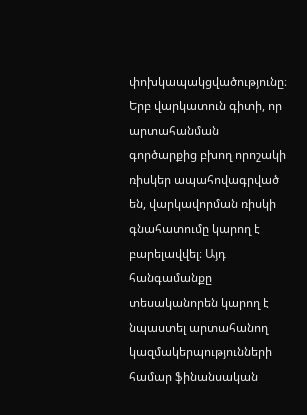փոխկապակցվածությունը։ Երբ վարկատուն գիտի, որ արտահանման գործարքից բխող որոշակի ռիսկեր ապահովագրված են, վարկավորման ռիսկի գնահատումը կարող է բարելավվել։ Այդ հանգամանքը տեսականորեն կարող է նպաստել արտահանող կազմակերպությունների համար ֆինանսական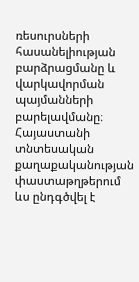ռեսուրսների հասանելիության բարձրացմանը և վարկավորման պայմանների բարելավմանը։ Հայաստանի տնտեսական քաղաքականության փաստաթղթերում ևս ընդգծվել է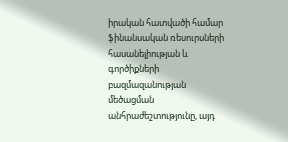իրական հատվածի համար ֆինանսական ռեսուրսների հասանելիության և գործիքների բազմազանության մեծացման անհրաժեշտությունը, այդ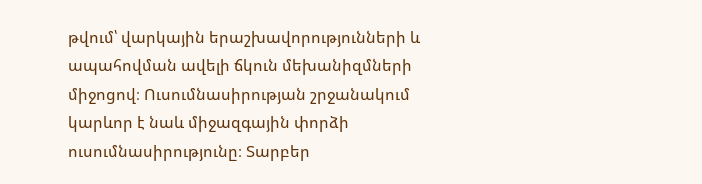թվում՝ վարկային երաշխավորությունների և ապահովման ավելի ճկուն մեխանիզմների միջոցով։ Ուսումնասիրության շրջանակում կարևոր է նաև միջազգային փորձի ուսումնասիրությունը։ Տարբեր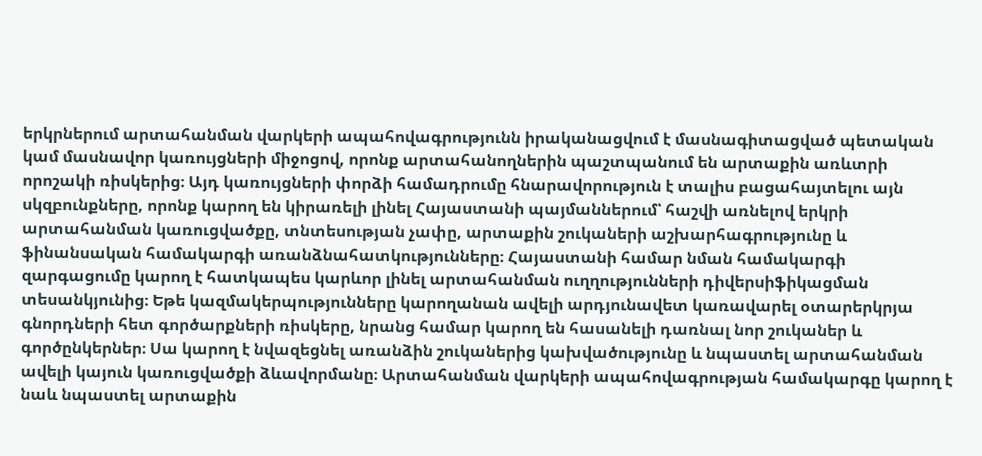երկրներում արտահանման վարկերի ապահովագրությունն իրականացվում է մասնագիտացված պետական կամ մասնավոր կառույցների միջոցով, որոնք արտահանողներին պաշտպանում են արտաքին առևտրի որոշակի ռիսկերից։ Այդ կառույցների փորձի համադրումը հնարավորություն է տալիս բացահայտելու այն սկզբունքները, որոնք կարող են կիրառելի լինել Հայաստանի պայմաններում՝ հաշվի առնելով երկրի արտահանման կառուցվածքը, տնտեսության չափը, արտաքին շուկաների աշխարհագրությունը և ֆինանսական համակարգի առանձնահատկությունները։ Հայաստանի համար նման համակարգի զարգացումը կարող է հատկապես կարևոր լինել արտահանման ուղղությունների դիվերսիֆիկացման տեսանկյունից։ Եթե կազմակերպությունները կարողանան ավելի արդյունավետ կառավարել օտարերկրյա գնորդների հետ գործարքների ռիսկերը, նրանց համար կարող են հասանելի դառնալ նոր շուկաներ և գործընկերներ։ Սա կարող է նվազեցնել առանձին շուկաներից կախվածությունը և նպաստել արտահանման ավելի կայուն կառուցվածքի ձևավորմանը։ Արտահանման վարկերի ապահովագրության համակարգը կարող է նաև նպաստել արտաքին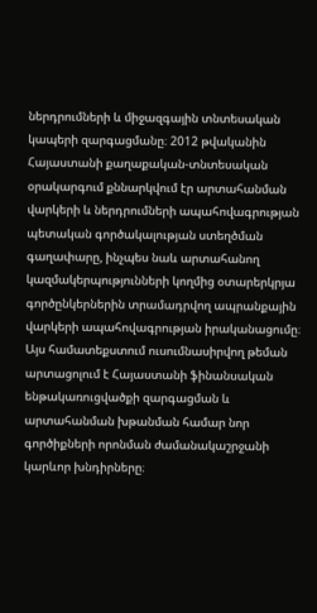ներդրումների և միջազգային տնտեսական կապերի զարգացմանը։ 2012 թվականին Հայաստանի քաղաքական-տնտեսական օրակարգում քննարկվում էր արտահանման վարկերի և ներդրումների ապահովագրության պետական գործակալության ստեղծման գաղափարը, ինչպես նաև արտահանող կազմակերպությունների կողմից օտարերկրյա գործընկերներին տրամադրվող ապրանքային վարկերի ապահովագրության իրականացումը։ Այս համատեքստում ուսումնասիրվող թեման արտացոլում է Հայաստանի ֆինանսական ենթակառուցվածքի զարգացման և արտահանման խթանման համար նոր գործիքների որոնման ժամանակաշրջանի կարևոր խնդիրները։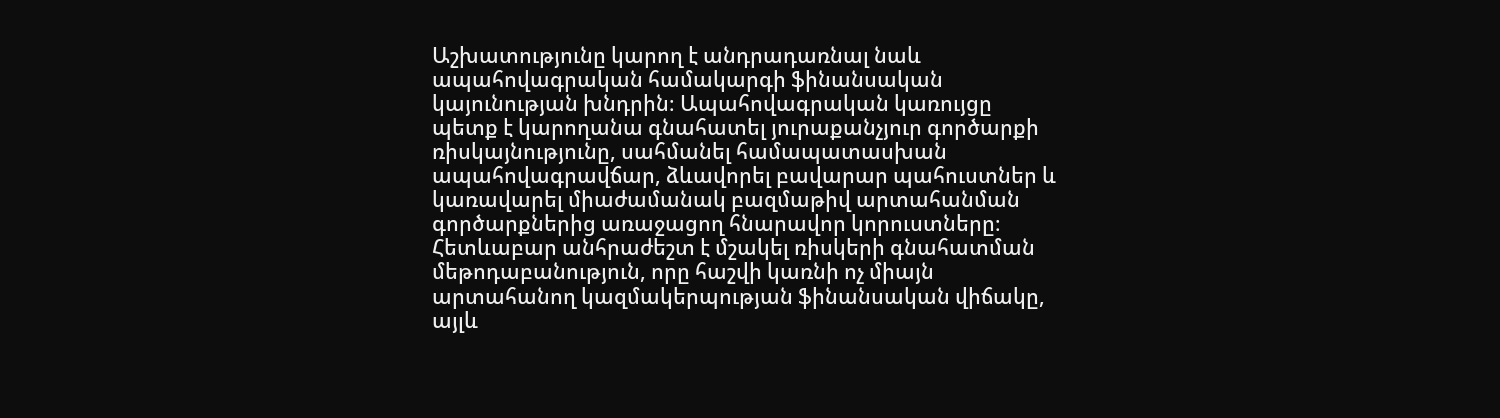Աշխատությունը կարող է անդրադառնալ նաև ապահովագրական համակարգի ֆինանսական կայունության խնդրին։ Ապահովագրական կառույցը պետք է կարողանա գնահատել յուրաքանչյուր գործարքի ռիսկայնությունը, սահմանել համապատասխան ապահովագրավճար, ձևավորել բավարար պահուստներ և կառավարել միաժամանակ բազմաթիվ արտահանման գործարքներից առաջացող հնարավոր կորուստները։ Հետևաբար անհրաժեշտ է մշակել ռիսկերի գնահատման մեթոդաբանություն, որը հաշվի կառնի ոչ միայն արտահանող կազմակերպության ֆինանսական վիճակը, այլև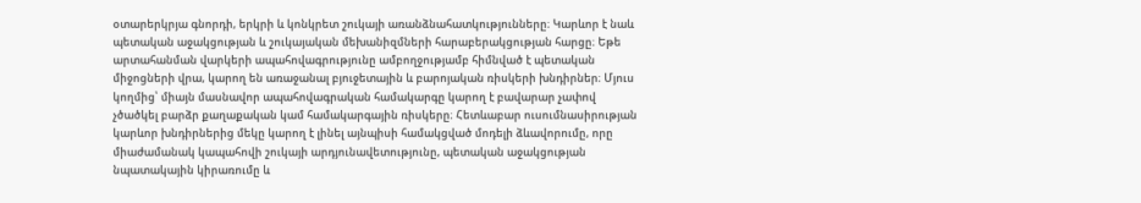օտարերկրյա գնորդի, երկրի և կոնկրետ շուկայի առանձնահատկությունները։ Կարևոր է նաև պետական աջակցության և շուկայական մեխանիզմների հարաբերակցության հարցը։ Եթե արտահանման վարկերի ապահովագրությունը ամբողջությամբ հիմնված է պետական միջոցների վրա, կարող են առաջանալ բյուջետային և բարոյական ռիսկերի խնդիրներ։ Մյուս կողմից՝ միայն մասնավոր ապահովագրական համակարգը կարող է բավարար չափով չծածկել բարձր քաղաքական կամ համակարգային ռիսկերը։ Հետևաբար ուսումնասիրության կարևոր խնդիրներից մեկը կարող է լինել այնպիսի համակցված մոդելի ձևավորումը, որը միաժամանակ կապահովի շուկայի արդյունավետությունը, պետական աջակցության նպատակային կիրառումը և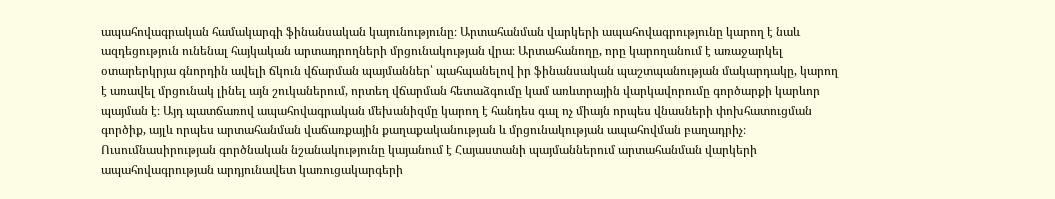ապահովագրական համակարգի ֆինանսական կայունությունը։ Արտահանման վարկերի ապահովագրությունը կարող է նաև ազդեցություն ունենալ հայկական արտադրողների մրցունակության վրա։ Արտահանողը, որը կարողանում է առաջարկել օտարերկրյա գնորդին ավելի ճկուն վճարման պայմաններ՝ պահպանելով իր ֆինանսական պաշտպանության մակարդակը, կարող է առավել մրցունակ լինել այն շուկաներում, որտեղ վճարման հետաձգումը կամ առևտրային վարկավորումը գործարքի կարևոր պայման է։ Այդ պատճառով ապահովագրական մեխանիզմը կարող է հանդես գալ ոչ միայն որպես վնասների փոխհատուցման գործիք, այլև որպես արտահանման վաճառքային քաղաքականության և մրցունակության ապահովման բաղադրիչ։ Ուսումնասիրության գործնական նշանակությունը կայանում է Հայաստանի պայմաններում արտահանման վարկերի ապահովագրության արդյունավետ կառուցակարգերի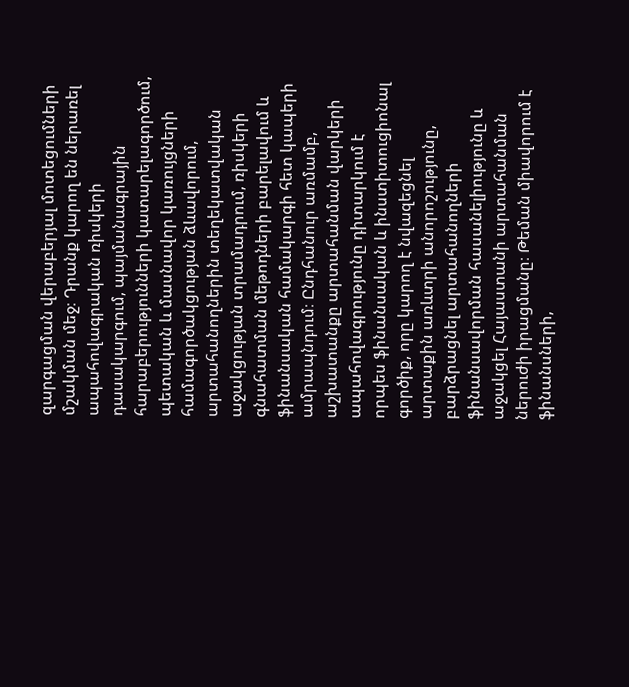զարգացման վերաբերյալ մոտեցումների մշակման մեջ։ Դրանք կարող են ներառել ապահովագրական ռիսկերի դասակարգում, պայմանագրային հարաբերությունների կատարելագործում, պետական և մասնավոր կառույցների համագործակցության ձևավորում, արտահանողներին տեղեկատվական աջակցության տրամադրում, ռիսկերի գնահատման մեթոդների բարելավում և ֆինանսական համակարգի հետ կապերի ամրապնդում։ Ընդհանուր առմամբ, աշխատանքը արտահանման վարկերի ապահովագրությունը դիտարկում է որպես ֆինանսական և ինստիտուցիոնալ գործիք, որը կարող է նվազեցնել արտաքին առևտրի անորոշությունը, բարձրացնել արտահանողների ֆինանսավորման հասանելիությունը և աջակցել Հայաստանի արտահանման ներուժի իրացմանը։ Թեման միավորում է ֆինանսների,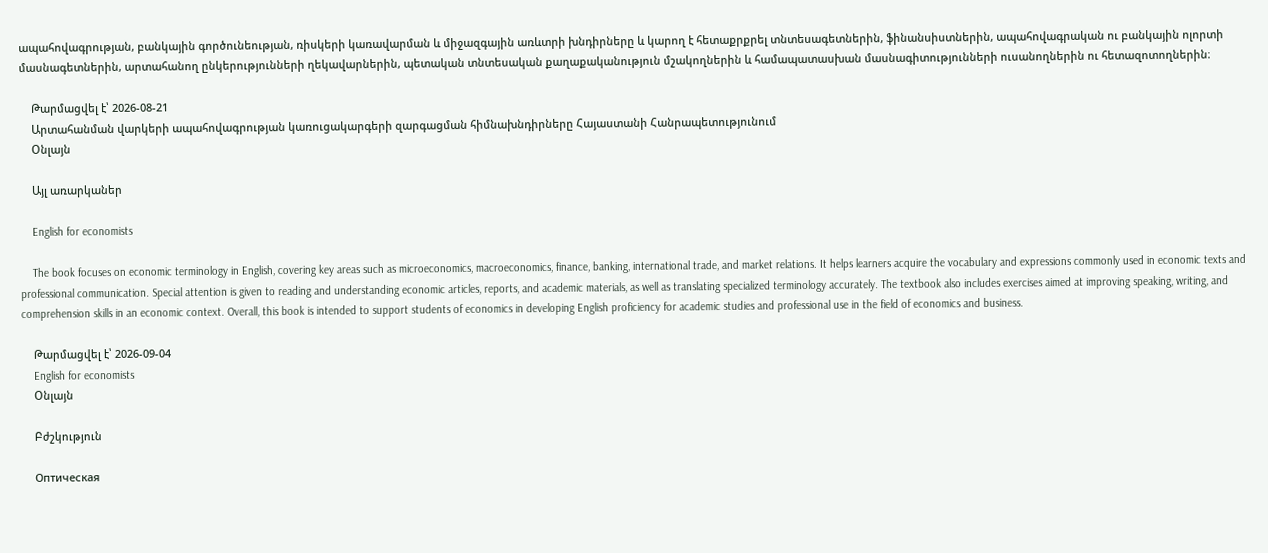ապահովագրության, բանկային գործունեության, ռիսկերի կառավարման և միջազգային առևտրի խնդիրները և կարող է հետաքրքրել տնտեսագետներին, ֆինանսիստներին, ապահովագրական ու բանկային ոլորտի մասնագետներին, արտահանող ընկերությունների ղեկավարներին, պետական տնտեսական քաղաքականություն մշակողներին և համապատասխան մասնագիտությունների ուսանողներին ու հետազոտողներին։

    Թարմացվել է՝ 2026-08-21
    Արտահանման վարկերի ապահովագրության կառուցակարգերի զարգացման հիմնախնդիրները Հայաստանի Հանրապետությունում
    Օնլայն

    Այլ առարկաներ

    English for economists

    The book focuses on economic terminology in English, covering key areas such as microeconomics, macroeconomics, finance, banking, international trade, and market relations. It helps learners acquire the vocabulary and expressions commonly used in economic texts and professional communication. Special attention is given to reading and understanding economic articles, reports, and academic materials, as well as translating specialized terminology accurately. The textbook also includes exercises aimed at improving speaking, writing, and comprehension skills in an economic context. Overall, this book is intended to support students of economics in developing English proficiency for academic studies and professional use in the field of economics and business.

    Թարմացվել է՝ 2026-09-04
    English for economists
    Օնլայն

    Բժշկություն

    Оптическая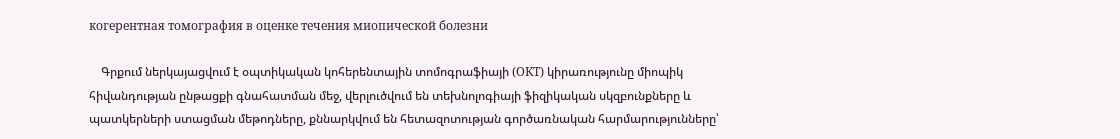когерентная томография в оценке течения миопической болезни

    Գրքում ներկայացվում է օպտիկական կոհերենտային տոմոգրաֆիայի (ОКТ) կիրառությունը միոպիկ հիվանդության ընթացքի գնահատման մեջ, վերլուծվում են տեխնոլոգիայի ֆիզիկական սկզբունքները և պատկերների ստացման մեթոդները, քննարկվում են հետազոտության գործառնական հարմարությունները՝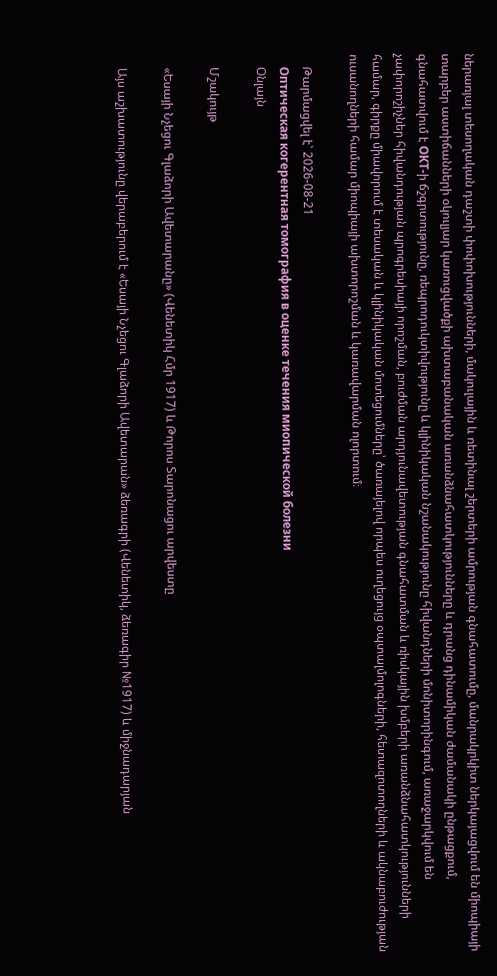ներառյալ տեսողական դաշտի փոփոխությունների, մակուլային և ռետինալ շերտերի ամրության գնահատումը, մանրակրկիտ ներկայացվում են միոպիայի տարբեր աստիճանների օկուլյար կառուցվածքի ախտաբանական առանձնահատկությունները և դրանց դինամիկան ժամանակի ընթացքում, գնահատվում է ОКТ-ի ճշգրտությունը, ռեպրոդուկտիվությունը և կլինիկական նշանակությունը հիվանդների մոնիտորինգում, առաջարկվում են չափորոշիչներ հիվանդության պրոգրեսիայի որոշման, բուժման արդյունավետության գնահատման և ռիսկային խմբերի առանձնահատկությունների համար, գիրքը միավորում է տեսական և կլինիկական մոտեցումները՝ ծառայելով որպես ուղեցույց օպտալմոլոգների, հետազոտողների և ակնաբուժության ուսանողների համար միոպիայի ախտորոշման և կառավարման ոլորտում։

    Թարմացվել է՝ 2026-08-21
    Оптическая когерентная томография в оценке течения миопической болезни
    Օնլայն

    Մշակույթ

    «Եսայի Նչեցու Գլաձորի Ավետարանը» (Վենետիկ Հմր 1917) և Թորոս Տարոնացու արվեստը

    Այս աշխատությունը վերաբերում է «Եսայի Նչեցու Գլաձորի Ավետարան» ձեռագրի (Վենետիկ, ձեռագիր №1917) և միջնադարյան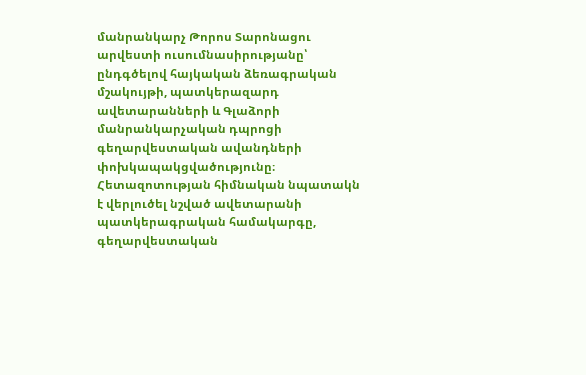մանրանկարչ Թորոս Տարոնացու արվեստի ուսումնասիրությանը՝ ընդգծելով հայկական ձեռագրական մշակույթի, պատկերազարդ ավետարանների և Գլաձորի մանրանկարչական դպրոցի գեղարվեստական ավանդների փոխկապակցվածությունը։ Հետազոտության հիմնական նպատակն է վերլուծել նշված ավետարանի պատկերագրական համակարգը, գեղարվեստական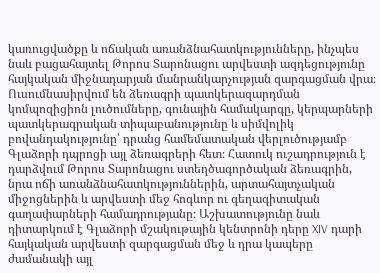կառուցվածքը և ոճական առանձնահատկությունները, ինչպես նաև բացահայտել Թորոս Տարոնացու արվեստի ազդեցությունը հայկական միջնադարյան մանրանկարչության զարգացման վրա։ Ուսումնասիրվում են ձեռագրի պատկերազարդման կոմպոզիցիոն լուծումները, գունային համակարգը, կերպարների պատկերագրական տիպաբանությունը և սիմվոլիկ բովանդակությունը՝ դրանց համեմատական վերլուծությամբ Գլաձորի դպրոցի այլ ձեռագրերի հետ։ Հատուկ ուշադրություն է դարձվում Թորոս Տարոնացու ստեղծագործական ձեռագրին, նրա ոճի առանձնահատկություններին, արտահայտչական միջոցներին և արվեստի մեջ հոգևոր ու գեղագիտական գաղափարների համադրությանը։ Աշխատությունը նաև դիտարկում է Գլաձորի մշակութային կենտրոնի դերը XIV դարի հայկական արվեստի զարգացման մեջ և դրա կապերը ժամանակի այլ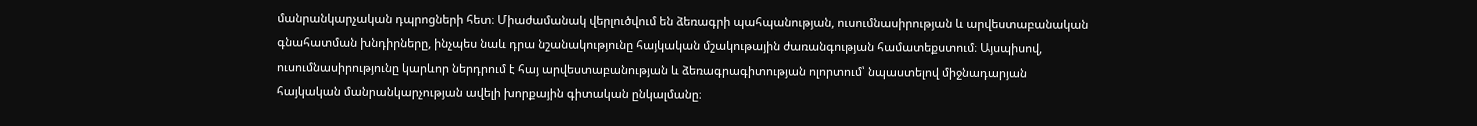մանրանկարչական դպրոցների հետ։ Միաժամանակ վերլուծվում են ձեռագրի պահպանության, ուսումնասիրության և արվեստաբանական գնահատման խնդիրները, ինչպես նաև դրա նշանակությունը հայկական մշակութային ժառանգության համատեքստում։ Այսպիսով, ուսումնասիրությունը կարևոր ներդրում է հայ արվեստաբանության և ձեռագրագիտության ոլորտում՝ նպաստելով միջնադարյան հայկական մանրանկարչության ավելի խորքային գիտական ընկալմանը։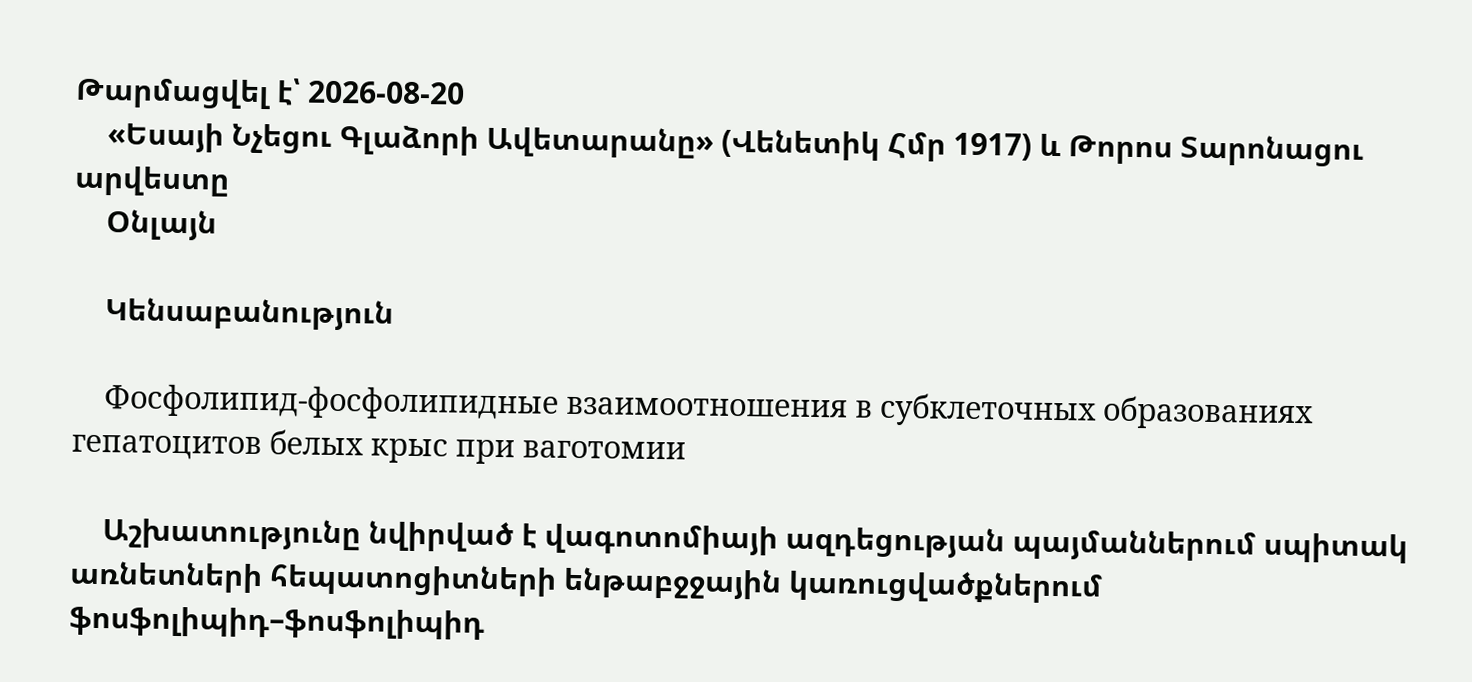Թարմացվել է՝ 2026-08-20
    «Եսայի Նչեցու Գլաձորի Ավետարանը» (Վենետիկ Հմր 1917) և Թորոս Տարոնացու արվեստը
    Օնլայն

    Կենսաբանություն

    Фосфолипид-фосфолипидные взаимоотношения в субклеточных образованиях гепатоцитов белых крыс при ваготомии

    Աշխատությունը նվիրված է վագոտոմիայի ազդեցության պայմաններում սպիտակ առնետների հեպատոցիտների ենթաբջջային կառուցվածքներում ֆոսֆոլիպիդ–ֆոսֆոլիպիդ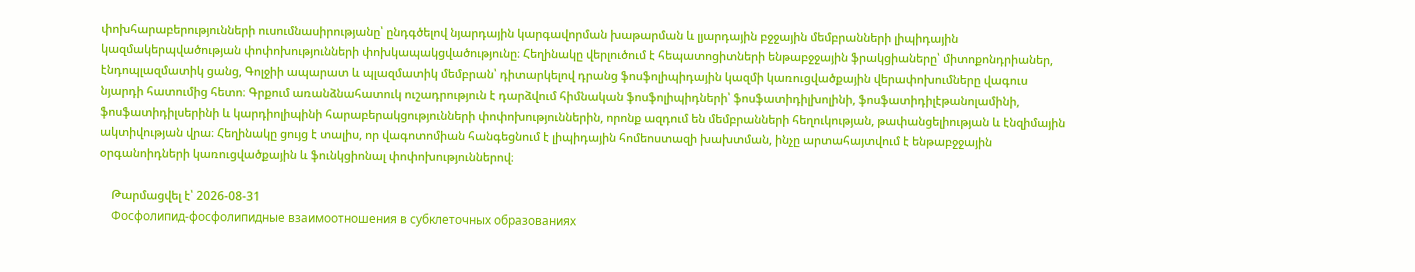փոխհարաբերությունների ուսումնասիրությանը՝ ընդգծելով նյարդային կարգավորման խաթարման և լյարդային բջջային մեմբրանների լիպիդային կազմակերպվածության փոփոխությունների փոխկապակցվածությունը։ Հեղինակը վերլուծում է հեպատոցիտների ենթաբջջային ֆրակցիաները՝ միտոքոնդրիաներ, էնդոպլազմատիկ ցանց, Գոլջիի ապարատ և պլազմատիկ մեմբրան՝ դիտարկելով դրանց ֆոսֆոլիպիդային կազմի կառուցվածքային վերափոխումները վագուս նյարդի հատումից հետո։ Գրքում առանձնահատուկ ուշադրություն է դարձվում հիմնական ֆոսֆոլիպիդների՝ ֆոսֆատիդիլխոլինի, ֆոսֆատիդիլէթանոլամինի, ֆոսֆատիդիլսերինի և կարդիոլիպինի հարաբերակցությունների փոփոխություններին, որոնք ազդում են մեմբրանների հեղուկության, թափանցելիության և էնզիմային ակտիվության վրա։ Հեղինակը ցույց է տալիս, որ վագոտոմիան հանգեցնում է լիպիդային հոմեոստազի խախտման, ինչը արտահայտվում է ենթաբջջային օրգանոիդների կառուցվածքային և ֆունկցիոնալ փոփոխություններով։

    Թարմացվել է՝ 2026-08-31
    Фосфолипид-фосфолипидные взаимоотношения в субклеточных образованиях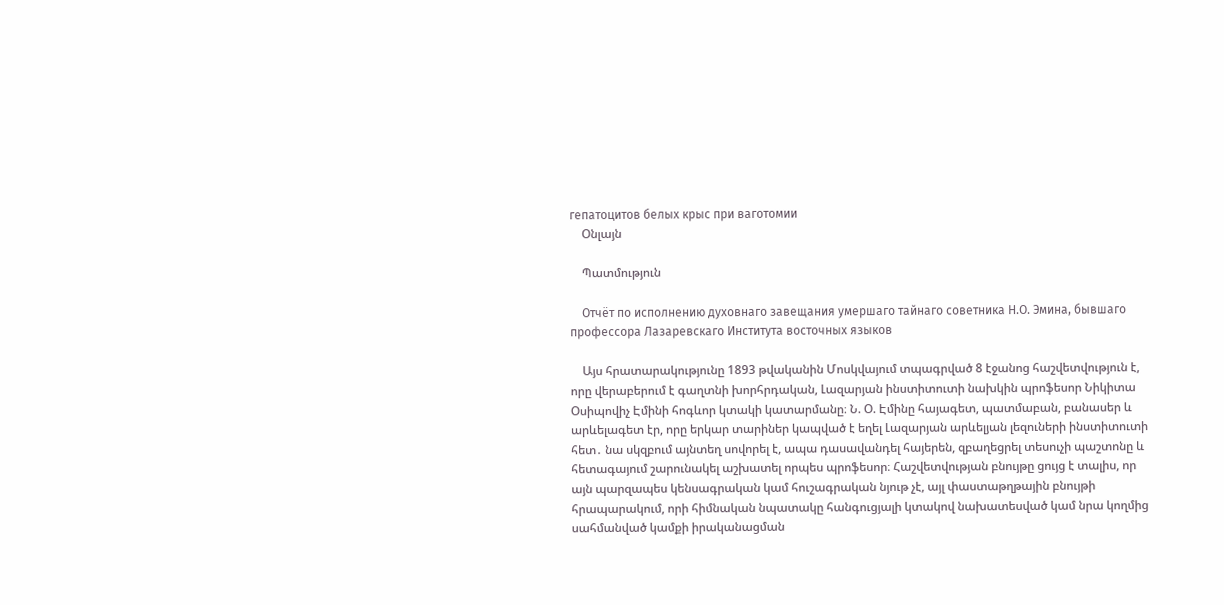гепатоцитов белых крыс при ваготомии
    Օնլայն

    Պատմություն

    Отчёт по исполнению духовнаго завещания умершаго тайнаго советника Н.О. Эмина, бывшаго профессора Лазаревскаго Института восточных языков

    Այս հրատարակությունը 1893 թվականին Մոսկվայում տպագրված 8 էջանոց հաշվետվություն է, որը վերաբերում է գաղտնի խորհրդական, Լազարյան ինստիտուտի նախկին պրոֆեսոր Նիկիտա Օսիպովիչ Էմինի հոգևոր կտակի կատարմանը։ Ն. Օ. Էմինը հայագետ, պատմաբան, բանասեր և արևելագետ էր, որը երկար տարիներ կապված է եղել Լազարյան արևելյան լեզուների ինստիտուտի հետ․ նա սկզբում այնտեղ սովորել է, ապա դասավանդել հայերեն, զբաղեցրել տեսուչի պաշտոնը և հետագայում շարունակել աշխատել որպես պրոֆեսոր։ Հաշվետվության բնույթը ցույց է տալիս, որ այն պարզապես կենսագրական կամ հուշագրական նյութ չէ, այլ փաստաթղթային բնույթի հրապարակում, որի հիմնական նպատակը հանգուցյալի կտակով նախատեսված կամ նրա կողմից սահմանված կամքի իրականացման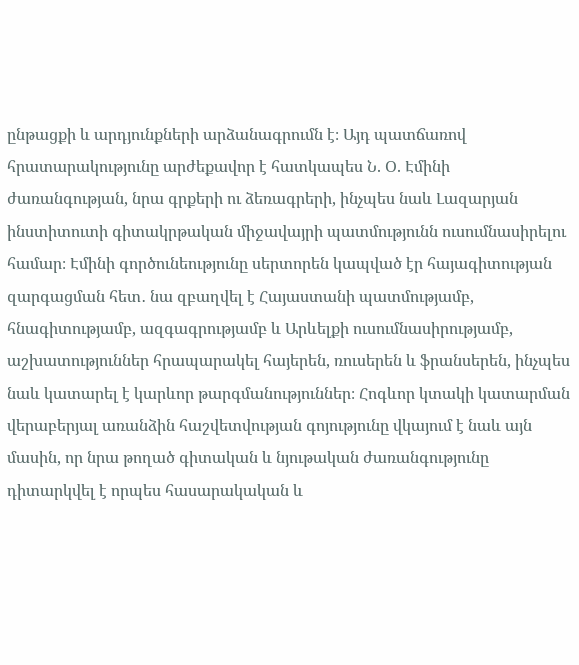ընթացքի և արդյունքների արձանագրումն է։ Այդ պատճառով հրատարակությունը արժեքավոր է հատկապես Ն. Օ. Էմինի ժառանգության, նրա գրքերի ու ձեռագրերի, ինչպես նաև Լազարյան ինստիտուտի գիտակրթական միջավայրի պատմությունն ուսումնասիրելու համար։ Էմինի գործունեությունը սերտորեն կապված էր հայագիտության զարգացման հետ․ նա զբաղվել է Հայաստանի պատմությամբ, հնագիտությամբ, ազգագրությամբ և Արևելքի ուսումնասիրությամբ, աշխատություններ հրապարակել հայերեն, ռուսերեն և ֆրանսերեն, ինչպես նաև կատարել է կարևոր թարգմանություններ։ Հոգևոր կտակի կատարման վերաբերյալ առանձին հաշվետվության գոյությունը վկայում է նաև այն մասին, որ նրա թողած գիտական և նյութական ժառանգությունը դիտարկվել է որպես հասարակական և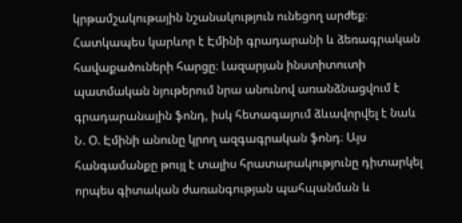կրթամշակութային նշանակություն ունեցող արժեք։ Հատկապես կարևոր է Էմինի գրադարանի և ձեռագրական հավաքածուների հարցը։ Լազարյան ինստիտուտի պատմական նյութերում նրա անունով առանձնացվում է գրադարանային ֆոնդ, իսկ հետագայում ձևավորվել է նաև Ն. Օ. Էմինի անունը կրող ազգագրական ֆոնդ։ Այս հանգամանքը թույլ է տալիս հրատարակությունը դիտարկել որպես գիտական ժառանգության պահպանման և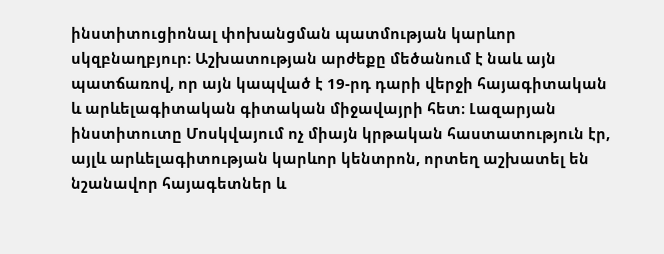ինստիտուցիոնալ փոխանցման պատմության կարևոր սկզբնաղբյուր։ Աշխատության արժեքը մեծանում է նաև այն պատճառով, որ այն կապված է 19-րդ դարի վերջի հայագիտական և արևելագիտական գիտական միջավայրի հետ։ Լազարյան ինստիտուտը Մոսկվայում ոչ միայն կրթական հաստատություն էր, այլև արևելագիտության կարևոր կենտրոն, որտեղ աշխատել են նշանավոր հայագետներ և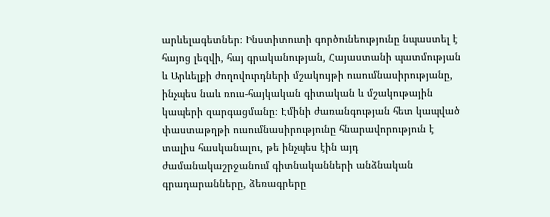արևելագետներ։ Ինստիտուտի գործունեությունը նպաստել է հայոց լեզվի, հայ գրականության, Հայաստանի պատմության և Արևելքի ժողովուրդների մշակույթի ուսումնասիրությանը, ինչպես նաև ռուս-հայկական գիտական և մշակութային կապերի զարգացմանը։ Էմինի ժառանգության հետ կապված փաստաթղթի ուսումնասիրությունը հնարավորություն է տալիս հասկանալու, թե ինչպես էին այդ ժամանակաշրջանում գիտնականների անձնական գրադարանները, ձեռագրերը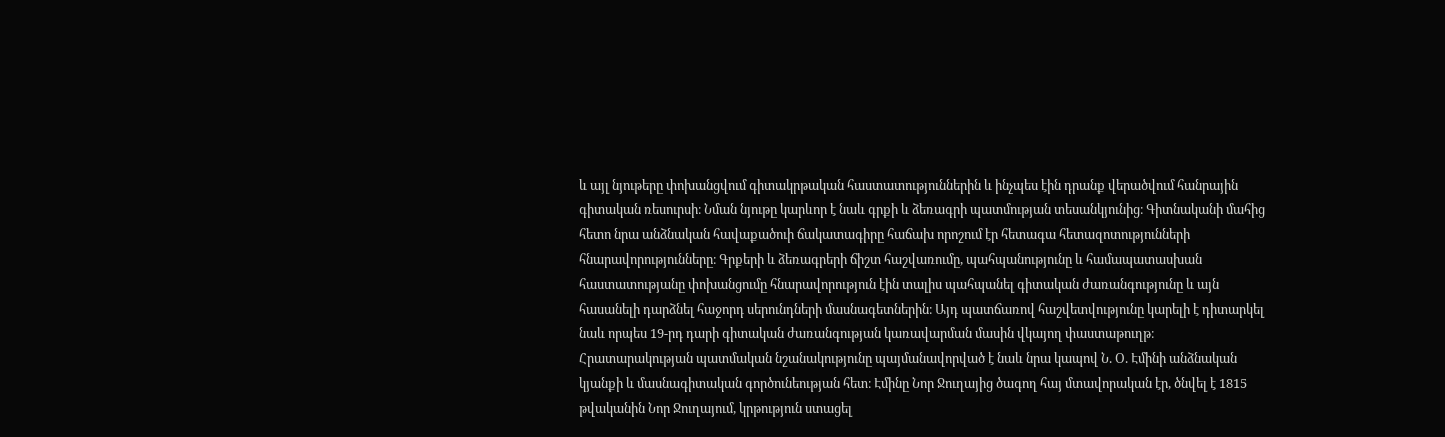և այլ նյութերը փոխանցվում գիտակրթական հաստատություններին և ինչպես էին դրանք վերածվում հանրային գիտական ռեսուրսի։ Նման նյութը կարևոր է նաև գրքի և ձեռագրի պատմության տեսանկյունից։ Գիտնականի մահից հետո նրա անձնական հավաքածուի ճակատագիրը հաճախ որոշում էր հետագա հետազոտությունների հնարավորությունները։ Գրքերի և ձեռագրերի ճիշտ հաշվառումը, պահպանությունը և համապատասխան հաստատությանը փոխանցումը հնարավորություն էին տալիս պահպանել գիտական ժառանգությունը և այն հասանելի դարձնել հաջորդ սերունդների մասնագետներին։ Այդ պատճառով հաշվետվությունը կարելի է դիտարկել նաև որպես 19-րդ դարի գիտական ժառանգության կառավարման մասին վկայող փաստաթուղթ։ Հրատարակության պատմական նշանակությունը պայմանավորված է նաև նրա կապով Ն. Օ. Էմինի անձնական կյանքի և մասնագիտական գործունեության հետ։ Էմինը Նոր Ջուղայից ծագող հայ մտավորական էր, ծնվել է 1815 թվականին Նոր Ջուղայում, կրթություն ստացել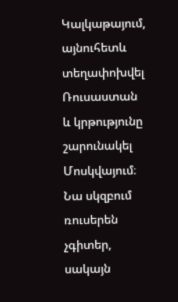Կալկաթայում, այնուհետև տեղափոխվել Ռուսաստան և կրթությունը շարունակել Մոսկվայում։ Նա սկզբում ռուսերեն չգիտեր, սակայն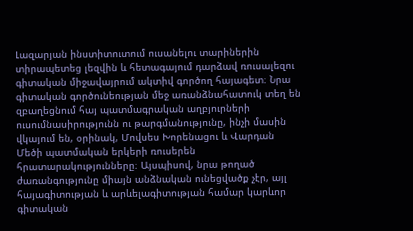Լազարյան ինստիտուտում ուսանելու տարիներին տիրապետեց լեզվին և հետագայում դարձավ ռուսալեզու գիտական միջավայրում ակտիվ գործող հայագետ։ Նրա գիտական գործունեության մեջ առանձնահատուկ տեղ են զբաղեցնում հայ պատմագրական աղբյուրների ուսումնասիրությունն ու թարգմանությունը, ինչի մասին վկայում են, օրինակ, Մովսես Խորենացու և Վարդան Մեծի պատմական երկերի ռուսերեն հրատարակությունները։ Այսպիսով, նրա թողած ժառանգությունը միայն անձնական ունեցվածք չէր, այլ հայագիտության և արևելագիտության համար կարևոր գիտական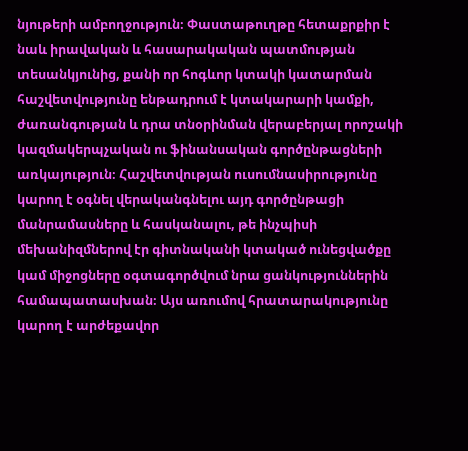նյութերի ամբողջություն։ Փաստաթուղթը հետաքրքիր է նաև իրավական և հասարակական պատմության տեսանկյունից, քանի որ հոգևոր կտակի կատարման հաշվետվությունը ենթադրում է կտակարարի կամքի, ժառանգության և դրա տնօրինման վերաբերյալ որոշակի կազմակերպչական ու ֆինանսական գործընթացների առկայություն։ Հաշվետվության ուսումնասիրությունը կարող է օգնել վերականգնելու այդ գործընթացի մանրամասները և հասկանալու, թե ինչպիսի մեխանիզմներով էր գիտնականի կտակած ունեցվածքը կամ միջոցները օգտագործվում նրա ցանկություններին համապատասխան։ Այս առումով հրատարակությունը կարող է արժեքավոր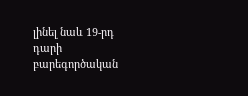լինել նաև 19-րդ դարի բարեգործական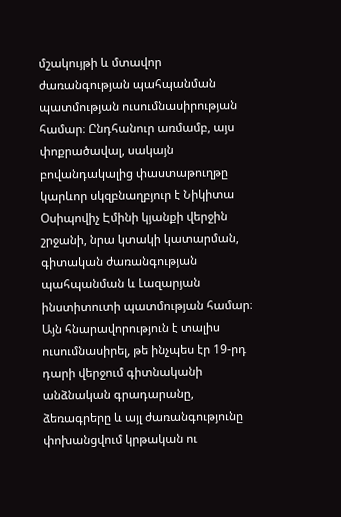մշակույթի և մտավոր ժառանգության պահպանման պատմության ուսումնասիրության համար։ Ընդհանուր առմամբ, այս փոքրածավալ, սակայն բովանդակալից փաստաթուղթը կարևոր սկզբնաղբյուր է Նիկիտա Օսիպովիչ Էմինի կյանքի վերջին շրջանի, նրա կտակի կատարման, գիտական ժառանգության պահպանման և Լազարյան ինստիտուտի պատմության համար։ Այն հնարավորություն է տալիս ուսումնասիրել, թե ինչպես էր 19-րդ դարի վերջում գիտնականի անձնական գրադարանը, ձեռագրերը և այլ ժառանգությունը փոխանցվում կրթական ու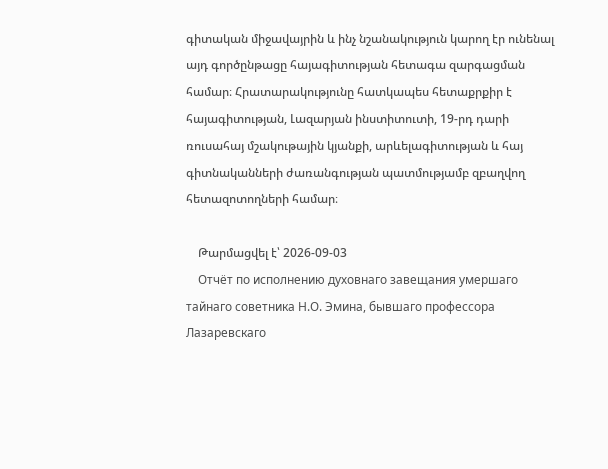գիտական միջավայրին և ինչ նշանակություն կարող էր ունենալ այդ գործընթացը հայագիտության հետագա զարգացման համար։ Հրատարակությունը հատկապես հետաքրքիր է հայագիտության, Լազարյան ինստիտուտի, 19-րդ դարի ռուսահայ մշակութային կյանքի, արևելագիտության և հայ գիտնականների ժառանգության պատմությամբ զբաղվող հետազոտողների համար։

    Թարմացվել է՝ 2026-09-03
    Отчёт по исполнению духовнаго завещания умершаго тайнаго советника Н.О. Эмина, бывшаго профессора Лазаревскаго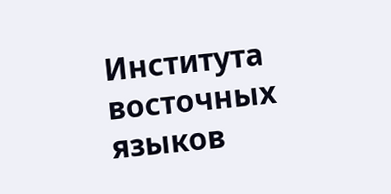Института восточных языков